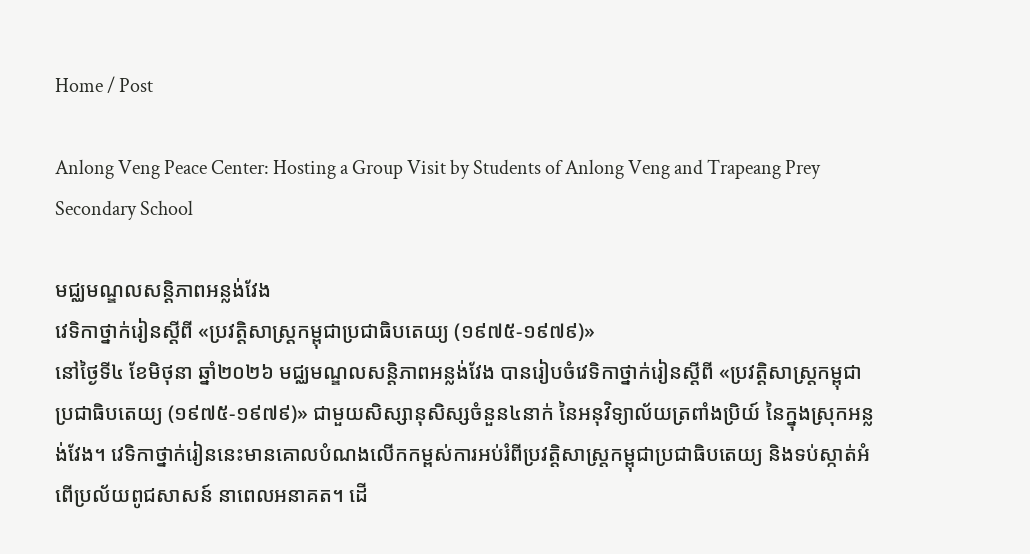Home / Post

Anlong Veng Peace Center: Hosting a Group Visit by Students of Anlong Veng and Trapeang Prey Secondary School

មជ្ឈមណ្ឌលសន្តិភាពអន្លង់វែង
វេទិកាថ្នាក់រៀនស្ដីពី «ប្រវត្ដិសាស្រ្ដកម្ពុជាប្រជាធិបតេយ្យ (១៩៧៥-១៩៧៩)»
នៅថ្ងៃទី៤ ខែមិថុនា ឆ្នាំ២០២៦ មជ្ឈមណ្ឌលសន្ដិភាពអន្លង់វែង បានរៀបចំវេទិកាថ្នាក់រៀនស្ដីពី «ប្រវត្ដិសាស្រ្ដកម្ពុជាប្រជាធិបតេយ្យ (១៩៧៥-១៩៧៩)» ជាមួយសិស្សានុសិស្សចំនួន៤នាក់ នៃអនុវិទ្យាល័យត្រពាំងប្រិយ៍ នៃក្នុងស្រុកអន្លង់វែង។ វេទិកាថ្នាក់រៀននេះមានគោលបំណងលើកកម្ពស់ការអប់រំពីប្រវត្ដិសាស្ដ្រកម្ពុជាប្រជាធិបតេយ្យ និងទប់ស្កាត់អំពើប្រល័យពូជសាសន៍ នាពេលអនាគត។ ដើ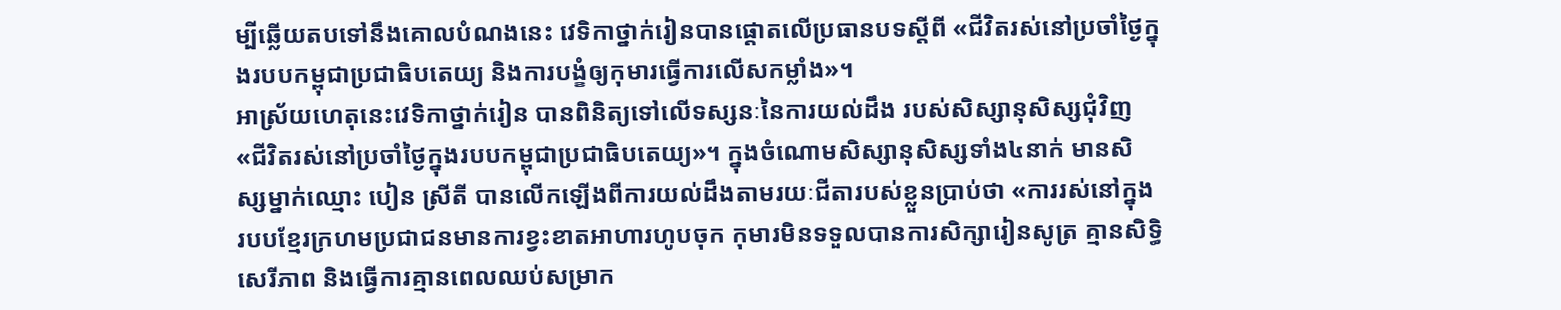ម្បីឆ្លើយតបទៅនឹងគោលបំណងនេះ វេទិកាថ្នាក់រៀនបានផ្តោតលើប្រធានបទស្ដីពី «ជីវិតរស់នៅប្រចាំថ្ងៃក្នុងរបបកម្ពុជាប្រជាធិបតេយ្យ និងការបង្ខំឲ្យកុមារធ្វើការលើសកម្លាំង»។
អាស្រ័យហេតុនេះវេទិកាថ្នាក់រៀន បានពិនិត្យទៅលើទស្សនៈនៃការយល់ដឹង របស់សិស្សានុសិស្សជុំវិញ «ជីវិតរស់នៅប្រចាំថ្ងៃក្នុងរបបកម្ពុជាប្រជាធិបតេយ្យ»។ ក្នុងចំណោមសិស្សានុសិស្សទាំង៤នាក់ មានសិស្សម្នាក់ឈ្មោះ បៀន ស្រីតី បានលើកឡើងពីការយល់ដឹងតាមរយៈជីតារបស់ខ្លួនប្រាប់ថា «ការរស់នៅក្នុងរបបខ្មែរក្រហមប្រជាជនមានការខ្វះខាតអាហារហូបចុក កុមារមិនទទួលបានការសិក្សារៀនសូត្រ គ្មានសិទ្ធិសេរីភាព និងធ្វើការគ្មានពេលឈប់សម្រាក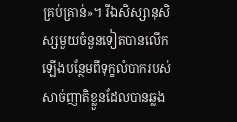គ្រប់គ្រាន់»។ រីឯសិស្សានុសិស្សមួយចំនួនទៀតបានលើកឡើងបន្ថែមពីទុក្ខលំបាករបស់សាច់ញាតិខ្លួនដែលបានឆ្លង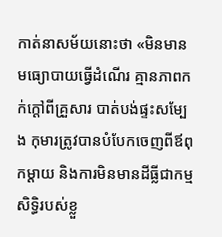កាត់នាសម័យនោះថា «មិនមានមធ្យោបាយធ្វើដំណើរ គ្មានភាពកក់ក្ដៅពីគ្រួសារ បាត់បង់ផ្ទះសម្បែង កុមារត្រូវបានបំបែកចេញពីឪពុកម្ដាយ និងការមិនមានដីធ្លីជាកម្មសិទ្ធិរបស់ខ្លួ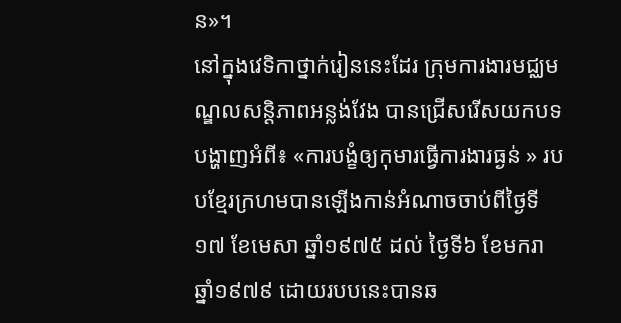ន»។
នៅក្នុងវេទិកាថ្នាក់រៀននេះដែរ ក្រុមការងារមជ្ឈមណ្ឌលសន្ដិភាពអន្លង់វែង បានជ្រើសរើសយកបទបង្ហាញអំពី៖ «ការបង្ខំឲ្យកុមារធ្វើការងារធ្ងន់ » របបខ្មែរក្រហមបានឡើងកាន់អំណាចចាប់ពីថ្ងៃទី១៧ ខែមេសា ឆ្នាំ១៩៧៥ ដល់ ថ្ងៃទី៦ ខែមករា ឆ្នាំ១៩៧៩ ដោយរបបនេះបានឆ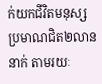ក់យកជីវិតមនុស្សប្រមាណជិត២លាននាក់ តាមរយៈ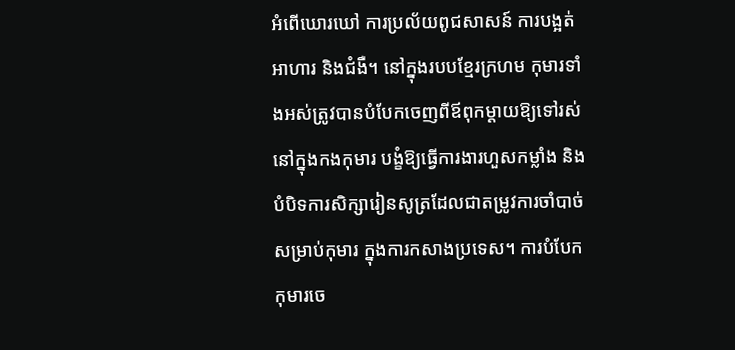អំពើឃោរឃៅ ការប្រល័យពូជសាសន៍ ការបង្អត់អាហារ និងជំងឺ។ នៅក្នុងរបបខ្មែរក្រហម កុមារទាំងអស់ត្រូវបានបំបែកចេញពីឪពុកម្តាយឱ្យទៅរស់នៅក្នុងកងកុមារ បង្ខំឱ្យធ្វើការងារហួសកម្លាំង និងបំបិទការសិក្សារៀនសូត្រដែលជាតម្រូវការចាំបាច់សម្រាប់កុមារ ក្នុងការកសាងប្រទេស។ ការបំបែកកុមារចេ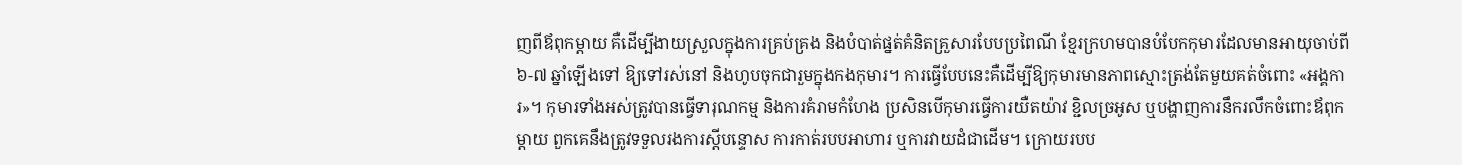ញពីឪពុកម្ដាយ គឺដើម្បីងាយស្រួលក្នុងការគ្រប់គ្រង និងបំបាត់ផ្នត់គំនិតគ្រួសារបែបប្រពៃណី ខ្មែរក្រហមបានបំបែកកុមារដែលមានអាយុចាប់ពី ៦-៧ ឆ្នាំឡើងទៅ ឱ្យទៅរស់នៅ និងហូបចុកជារួមក្នុងកងកុមារ។ ការធ្វើបែបនេះគឺដើម្បីឱ្យកុមារមានភាពស្មោះត្រង់តែមួយគត់ចំពោះ «អង្គការ»។ កុមារទាំងអស់ត្រូវបានធ្វើទារុណកម្ម និងការគំរាមកំហែង ប្រសិនបើកុមារធ្វើការយឺតយ៉ាវ ខ្ជិលច្រអូស ឬបង្ហាញការនឹករលឹកចំពោះឪពុកម្តាយ ពួកគេនឹងត្រូវទទួលរងការស្តីបន្ទោស ការកាត់របបអាហារ ឬការវាយដំជាដើម។ ក្រោយរបប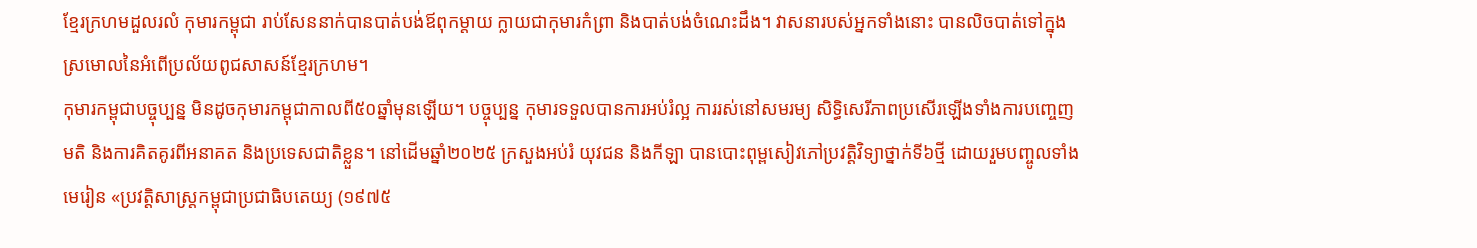ខ្មែរក្រហមដួលរលំ កុមារកម្ពុជា រាប់សែននាក់បានបាត់បង់ឪពុកម្តាយ ក្លាយជាកុមារកំព្រា និងបាត់បង់ចំណេះដឹង។ វាសនារបស់អ្នកទាំងនោះ បានលិចបាត់ទៅក្នុងស្រមោលនៃអំពើប្រល័យពូជសាសន៍ខ្មែរក្រហម។
កុមារកម្ពុជាបច្ចុប្បន្ន មិនដូចកុមារកម្ពុជាកាលពី៥០ឆ្នាំមុនឡើយ។ បច្ចុប្បន្ន កុមារទទួលបានការអប់រំល្អ ការរស់នៅសមរម្យ សិទ្ធិសេរីភាពប្រសើរឡើងទាំងការបញ្ចេញមតិ និងការគិតគូរពីអនាគត និងប្រទេសជាតិខ្លួន។ នៅដើមឆ្នាំ២០២៥ ក្រសួងអប់រំ យុវជន និងកីឡា បានបោះពុម្ពសៀវភៅប្រវត្តិវិទ្យាថ្នាក់ទី៦ថ្មី ដោយរួមបញ្ចូលទាំងមេរៀន «ប្រវត្តិសាស្ត្រកម្ពុជាប្រជាធិបតេយ្យ (១៩៧៥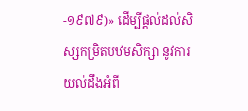-១៩៧៩)» ដើម្បីផ្តល់ដល់សិស្សកម្រិតបឋមសិក្សា នូវការយល់ដឹងអំពី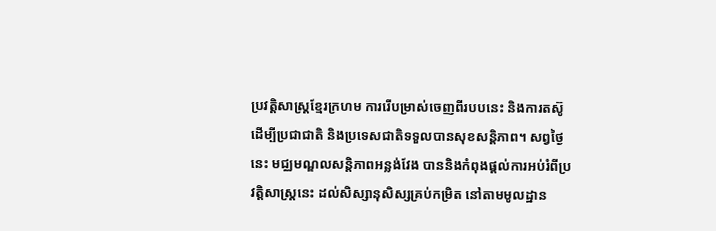ប្រវត្តិសាស្ត្រខ្មែរក្រហម ការរើបម្រាស់ចេញពីរបបនេះ និងការតស៊ូដើម្បីប្រជាជាតិ និងប្រទេសជាតិទទួលបានសុខសន្តិភាព។ សព្វថ្ងៃនេះ មជ្ឈមណ្ឌលសន្តិភាពអន្លង់វែង បាននិងកំពុងផ្តល់ការអប់រំពីប្រវត្តិសាស្ត្រនេះ ដល់សិស្សានុសិស្សគ្រប់កម្រិត នៅតាមមូលដ្ឋាន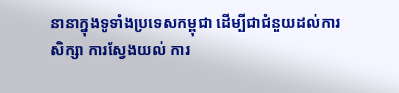នានាក្នុងទូទាំងប្រទេសកម្ពុជា ដើម្បីជាជំនួយដល់ការសិក្សា ការស្វែងយល់ ការ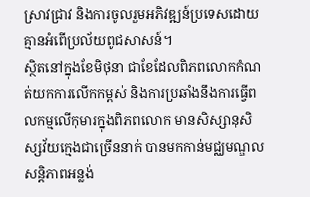ស្រាវជ្រាវ និងការចូលរួមអភិវឌ្ឍន៍ប្រទេសដោយគ្មានអំពើប្រល័យពូជសាសន៍។
ស្ថិតនៅក្នុងខែមិថុនា ជាខែដែលពិភពលោកកំណត់យកការលើកកម្ពស់ និងការប្រឆាំងនឹងការធ្វើពលកម្មលើកុមារក្នុងពិភពលោក មានសិស្សានុសិស្សវ័យក្មេងជាច្រើននាក់ បានមកកាន់មជ្ឈមណ្ឌលសន្តិភាពអន្លង់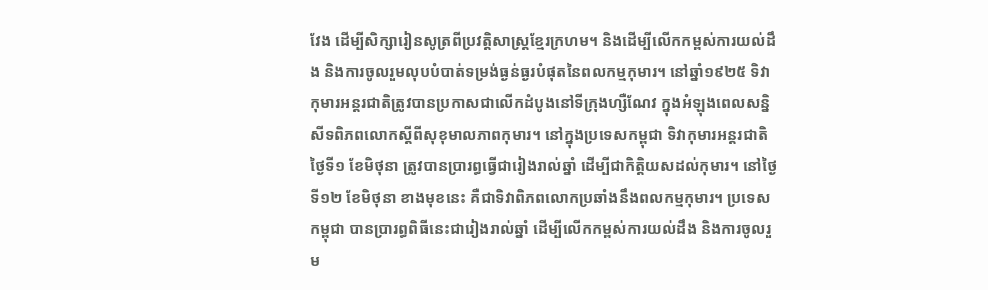វែង ដើម្បីសិក្សារៀនសូត្រពីប្រវត្តិសាស្ត្រខ្មែរក្រហម។ និងដើម្បីលើកកម្ពស់ការយល់ដឹង និងការចូលរួមលុបបំបាត់ទម្រង់ធ្ងន់ធ្ងរបំផុតនៃពលកម្មកុមារ។ នៅឆ្នាំ១៩២៥ ទិវាកុមារអន្តរជាតិត្រូវបានប្រកាសជាលើកដំបូងនៅទីក្រុងហ្សឺណែវ ក្នុងអំឡុងពេលសន្និសីទពិភពលោកស្តីពីសុខុមាលភាពកុមារ។ នៅក្នុងប្រទេសកម្ពុជា ទិវាកុមារអន្តរជាតិ ថ្ងៃទី១ ខែមិថុនា ត្រូវបានប្រារព្ធធ្វើជារៀងរាល់ឆ្នាំ ដើម្បីជាកិត្តិយសដល់កុមារ។ នៅថ្ងៃទី១២ ខែមិថុនា ខាងមុខនេះ គឺជាទិវាពិភពលោកប្រឆាំងនឹងពលកម្មកុមារ។ ប្រទេសកម្ពុជា បានប្រារព្ធពិធីនេះជារៀងរាល់ឆ្នាំ ដើម្បីលើកកម្ពស់ការយល់ដឹង និងការចូលរួម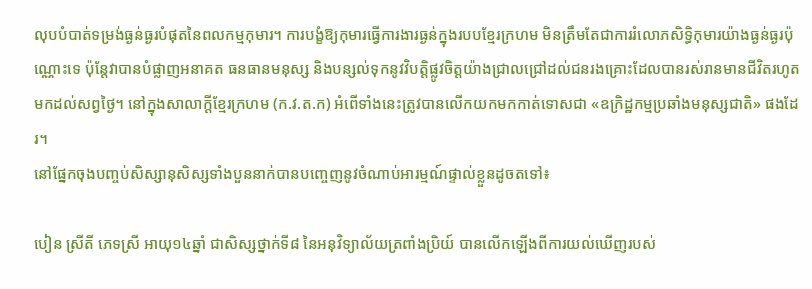លុបបំបាត់ទម្រង់ធ្ងន់ធ្ងរបំផុតនៃពលកម្មកុមារ។ ការបង្ខំឱ្យកុមារធ្វើការងារធ្ងន់ក្នុងរបបខ្មែរក្រហម មិនត្រឹមតែជាការរំលោភសិទ្ធិកុមារយ៉ាងធ្ងន់ធ្ងរប៉ុណ្ណោះទេ ប៉ុន្តែវាបានបំផ្លាញអនាគត ធនធានមនុស្ស និងបន្សល់ទុកនូវវិបត្តិផ្លូវចិត្តយ៉ាងជ្រាលជ្រៅដល់ជនរងគ្រោះដែលបានរស់រានមានជីវិតរហូតមកដល់សព្វថ្ងៃ។ នៅក្នុងសាលាក្ដីខ្មែរក្រហម (ក.វ.ត.ក) អំពើទាំងនេះត្រូវបានលើកយកមកកាត់ទោសជា «ឧក្រិដ្ឋកម្មប្រឆាំងមនុស្សជាតិ» ផងដែរ។
នៅផ្នែកចុងបញ្ចប់សិស្សានុសិស្សទាំងបួននាក់បានបញ្ចេញនូវចំណាប់អារម្មណ៍ផ្ទាល់ខ្លួនដូចតទៅ៖

បៀន ស្រីតី ភេទស្រី អាយុ១៤ឆ្នាំ ជាសិស្សថ្នាក់ទី៨ នៃអនុវិទ្យាល័យត្រពាំងប្រិយ៍ បានលើកឡើងពីការយល់ឃើញរបស់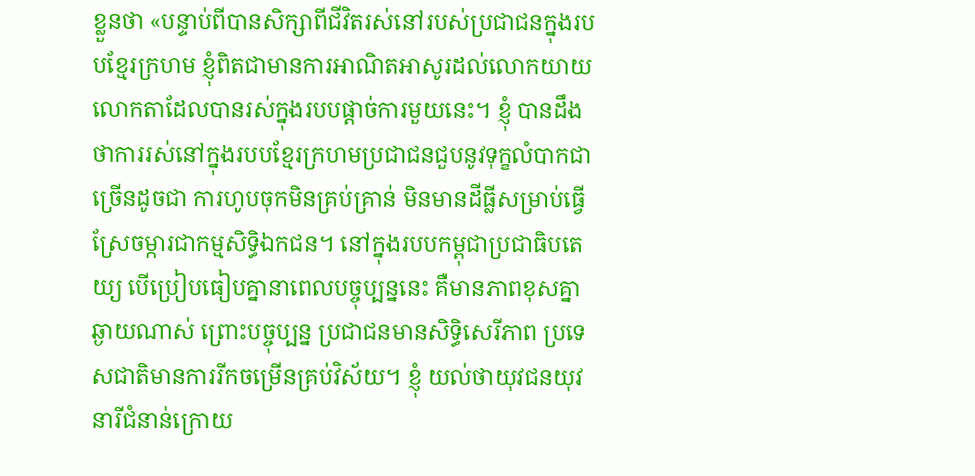ខ្លួនថា «បន្ទាប់ពីបានសិក្សាពីជីវិតរស់នៅរបស់ប្រជាជនក្នុងរបបខ្មែរក្រហម ខ្ញុំពិតជាមានការអាណិតអាសូរដល់លោកយាយលោកតាដែលបានរស់ក្នុងរបបផ្ដាច់ការមួយនេះ។ ខ្ញុំ បានដឹងថាការរស់នៅក្នុងរបបខ្មែរក្រហមប្រជាជនជួបនូវទុក្ខលំបាកជាច្រើនដូចជា ការហូបចុកមិនគ្រប់គ្រាន់ មិនមានដីធ្លីសម្រាប់ធ្វើស្រែចម្ការជាកម្មសិទ្ធិឯកជន។ នៅក្នុងរបបកម្ពុជាប្រជាធិបតេយ្យ បើប្រៀបធៀបគ្នានាពេលបច្ចុប្បន្ននេះ គឺមានភាពខុសគ្នាឆ្ងាយណាស់ ព្រោះបច្ចុប្បន្ន ប្រជាជនមានសិទ្ធិសេរីភាព ប្រទេសជាតិមានការរីកចម្រើនគ្រប់វិស័យ។ ខ្ញុំ យល់ថាយុវជនយុវនារីជំនាន់ក្រោយ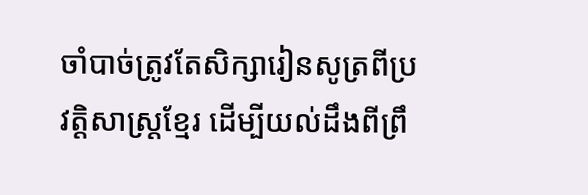ចាំបាច់ត្រូវតែសិក្សារៀនសូត្រពីប្រវត្តិសាស្រ្តខ្មែរ ដើម្បីយល់ដឹងពីព្រឹ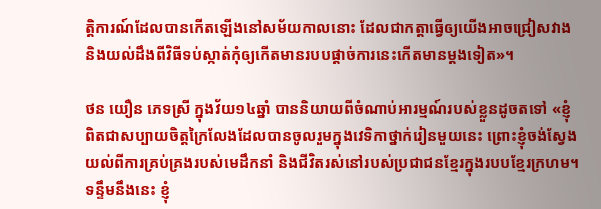ត្តិការណ៍ដែលបានកើតឡើងនៅសម័យកាលនោះ ដែលជាកត្តាធ្វើឲ្យយើងអាចជ្រៀសវាង និងយល់ដឹងពីវិធីទប់ស្កាត់កុំឲ្យកើតមានរបបផ្ដាច់ការនេះកើតមានម្ដងទៀត»។

ថន យឿន ភេទស្រី ក្នុងវ័យ១៤ឆ្នាំ បាននិយាយពីចំណាប់អារម្មណ៍របស់ខ្លួនដូចតទៅ «ខ្ញុំពិតជាសប្បាយចិត្តក្រៃលែងដែលបានចូលរួមក្នុងវេទិកាថ្នាក់រៀនមួយនេះ ព្រោះខ្ញុំចង់ស្វែងយល់ពីការគ្រប់គ្រងរបស់មេដឹកនាំ និងជីវិតរស់នៅរបស់ប្រជាជនខ្មែរក្នុងរបបខ្មែរក្រហម។ ទន្ទឹមនឹងនេះ ខ្ញុំ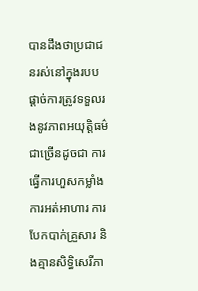បានដឹងថាប្រជាជនរស់នៅក្នុងរបបផ្ដាច់ការត្រូវទទួលរងនូវភាពអយុត្តិធម៌ជាច្រើនដូចជា ការធ្វើការហួសកម្លាំង ការអត់អាហារ ការបែកបាក់គ្រួសារ និងគ្មានសិទ្ធិសេរីភា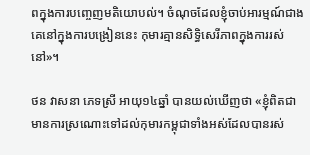ពក្នុងការបញ្ចេញមតិយោបល់។ ចំណុចដែលខ្ញុំចាប់អារម្មណ៍ជាងគេនៅក្នុងការបង្រៀននេះ កុមារគ្មានសិទ្ធិសេរីភាពក្នុងការរស់នៅ»។

ថន វាសនា ភេទស្រី អាយុ១៤ឆ្នាំ បានយល់ឃើញថា «ខ្ញុំពិតជាមានការស្រណោះទៅដល់កុមារកម្ពុជាទាំងអស់ដែលបានរស់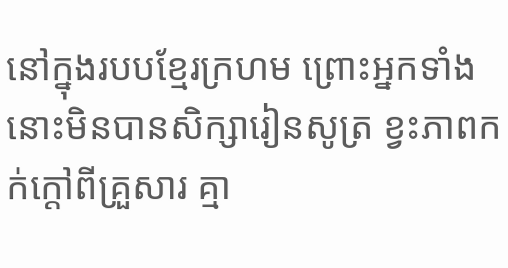នៅក្នុងរបបខ្មែរក្រហម ព្រោះអ្នកទាំងនោះមិនបានសិក្សារៀនសូត្រ ខ្វះភាពកក់ក្ដៅពីគ្រួសារ គ្មា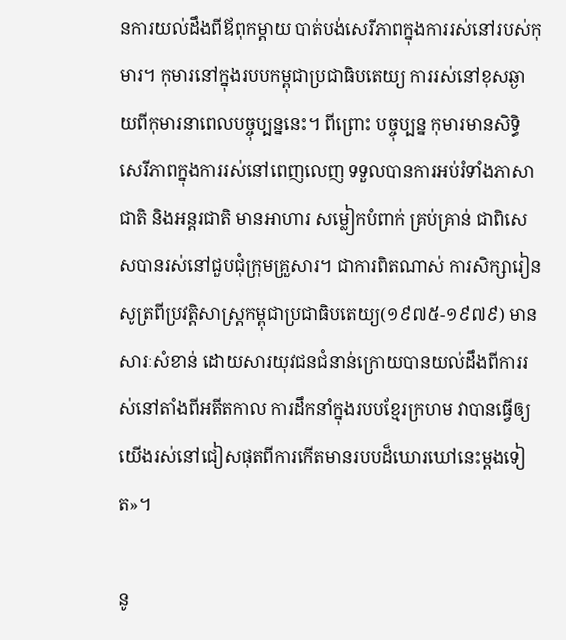នការយល់ដឹងពីឪពុកម្ដាយ បាត់បង់សេរីភាពក្នុងការរស់នៅរបស់កុមារ។ កុមារនៅក្នុងរបបកម្ពុជាប្រជាធិបតេយ្យ ការរស់នៅខុសឆ្ងាយពីកុមារនាពេលបច្ចុប្បន្ននេះ។ ពីព្រោះ បច្ចុប្បន្ន កុមារមានសិទ្ធិសេរីភាពក្នុងការរស់នៅពេញលេញ ទទួលបានការអប់រំទាំងភាសាជាតិ និងអន្តរជាតិ មានអាហារ សម្លៀកបំពាក់ គ្រប់គ្រាន់ ជាពិសេសបានរស់នៅជួបជុំក្រុមគ្រួសារ។ ជាការពិតណាស់ ការសិក្សារៀនសូត្រពីប្រវត្តិសាស្រ្តកម្ពុជាប្រជាធិបតេយ្យ(១៩៧៥-១៩៧៩) មានសារៈសំខាន់ ដោយសារយុវជនជំនាន់ក្រោយបានយល់ដឹងពីការរស់នៅតាំងពីអតីតកាល ការដឹកនាំក្នុងរបបខ្មែរក្រហម វាបានធ្វើឲ្យយើងរស់នៅជៀសផុតពីការកើតមានរបបដ៏ឃោរឃៅនេះម្ដងទៀត»។

នូ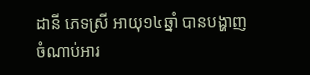ដានី ភេទស្រី អាយុ១៤ឆ្នាំ បានបង្ហាញចំណាប់អារ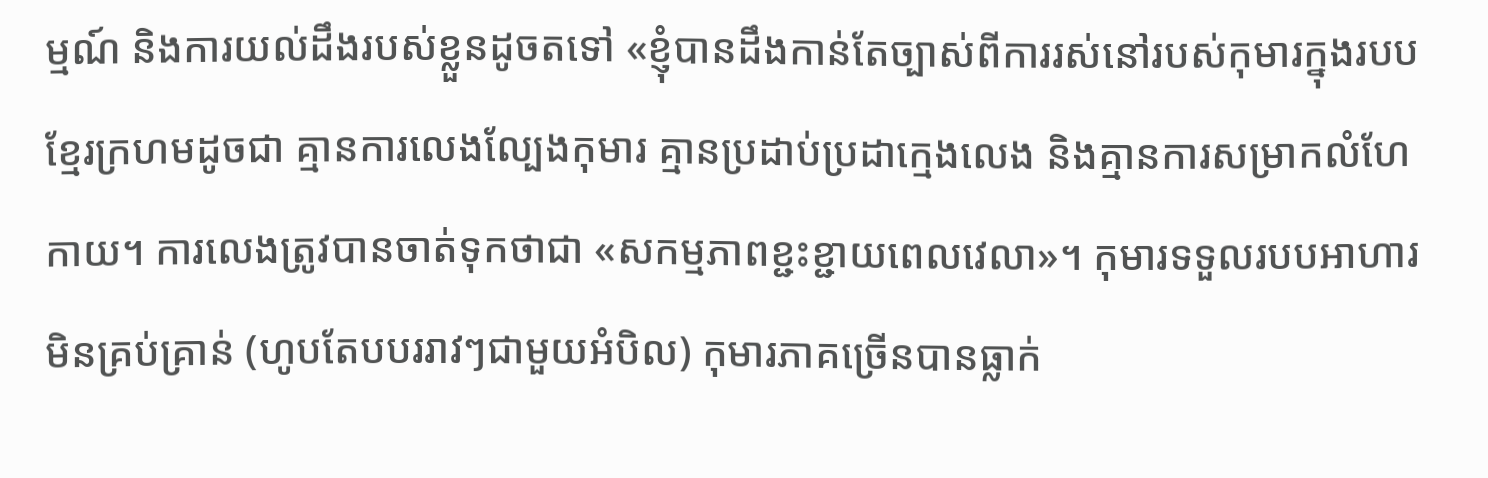ម្មណ៍ និងការយល់ដឹងរបស់ខ្លួនដូចតទៅ «ខ្ញុំបានដឹងកាន់តែច្បាស់ពីការរស់នៅរបស់កុមារក្នុងរបបខ្មែរក្រហមដូចជា គ្មានការលេងល្បែងកុមារ គ្មានប្រដាប់ប្រដាក្មេងលេង និងគ្មានការសម្រាកលំហែកាយ។ ការលេងត្រូវបានចាត់ទុកថាជា «សកម្មភាពខ្ជះខ្ជាយពេលវេលា»។ កុមារទទួលរបបអាហារមិនគ្រប់គ្រាន់ (ហូបតែបបររាវៗជាមួយអំបិល) កុមារភាគច្រើនបានធ្លាក់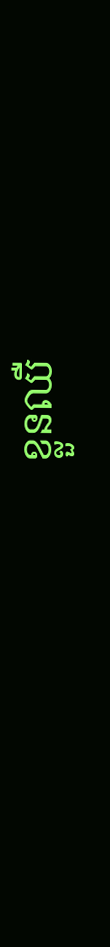ខ្លួនឈឺ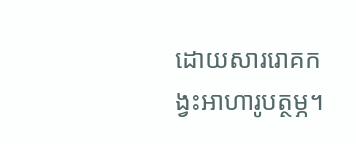ដោយសាររោគកង្វះអាហារូបត្ថម្ភ។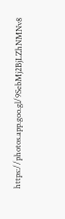https://photos.app.goo.gl/9SebMj2BjLZhNMNv8